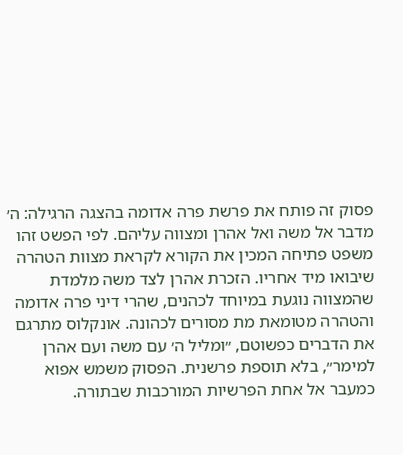פסוק זה פותח את פרשת פרה אדומה בהצגה הרגילה: ה׳ מדבר אל משה ואל אהרן ומצווה עליהם. לפי הפשט זהו משפט פתיחה המכין את הקורא לקראת מצוות הטהרה שיבואו מיד אחריו. הזכרת אהרן לצד משה מלמדת שהמצווה נוגעת במיוחד לכהנים, שהרי דיני פרה אדומה והטהרה מטומאת מת מסורים לכהונה. אונקלוס מתרגם את הדברים כפשוטם, ״ומליל ה׳ עם משה ועם אהרן למימר״, בלא תוספת פרשנית. הפסוק משמש אפוא כמעבר אל אחת הפרשיות המורכבות שבתורה.